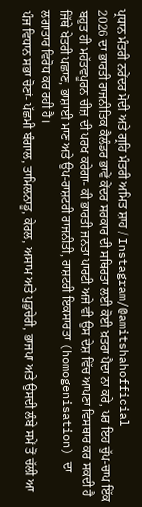ਪ੍ਰਧਾਨ ਮੰਤਰੀ ਨਰੇਂਦਰ ਮੋਦੀ ਅਤੇ ਗ੍ਰਹਿ ਮੰਤਰੀ ਅਮਿਤ ਸ਼ਾਹ / Instagram/@amitshahofficial
2026 ਦਾ ਭਾਰਤੀ ਰਾਜਨੀਤਿਕ ਕੈਲੰਡਰ ਭਾਵੇਂ ਕੇਂਦਰ ਸਰਕਾਰ ਦੀ ਸਥਿਰਤਾ ਲਈ ਕੋਈ ਖ਼ਤਰਾ ਪੈਦਾ ਨਾ ਕਰੇ, ਪਰ ਇਹ ਚੁੱਪ-ਚਾਪ ਇੱਕ ਬਹੁਤ ਹੀ ਮਹੱਤਵਪੂਰਨ ਚੀਜ਼ ਦੀ ਪਰਖ ਕਰੇਗਾ- ਕੀ ਭਾਰਤੀ ਜਨਤਾ ਪਾਰਟੀ ਅਜੇ ਵੀ ਉਸ ਦੇਸ਼ ਵਿੱਚ ਆਪਣਾ ਵਿਸਥਾਰ ਕਰ ਸਕਦੀ ਹੈ ਜਿੱਥੇ ਖੇਤਰੀ ਪਛਾਣ, ਭਾਸ਼ਾਈ ਮਾਣ ਅਤੇ ਉਪ-ਰਾਸ਼ਟਰੀ ਰਾਜਨੀਤੀ, ਰਾਸ਼ਟਰੀ ਇਕਸਾਰਤਾ (homogenisation) ਦਾ ਲਗਾਤਾਰ ਵਿਰੋਧ ਕਰ ਰਹੀ ਹੈ।
ਪੰਜ ਵਿਧਾਨ ਸਭਾ ਚੋਣਾਂ- ਪੱਛਮੀ ਬੰਗਾਲ, ਤਾਮਿਲਨਾਡੂ, ਕੇਰਲ, ਅਸਾਮ ਅਤੇ ਪੁਡੁਚੇਰੀ, ਭਾਜਪਾ ਅਤੇ ਉਸਦੀ ਲੰਬੇ ਸਮੇਂ ਤੋਂ ਚੱਲੀ ਆ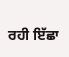ਰਹੀ ਇੱਛਾ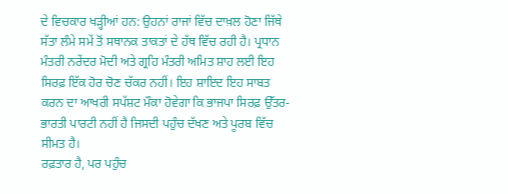ਦੇ ਵਿਚਕਾਰ ਖੜ੍ਹੀਆਂ ਹਨ: ਉਹਨਾਂ ਰਾਜਾਂ ਵਿੱਚ ਦਾਖ਼ਲ ਹੋਣਾ ਜਿੱਥੇ ਸੱਤਾ ਲੰਮੇ ਸਮੇਂ ਤੋਂ ਸਥਾਨਕ ਤਾਕਤਾਂ ਦੇ ਹੱਥ ਵਿੱਚ ਰਹੀ ਹੈ। ਪ੍ਰਧਾਨ ਮੰਤਰੀ ਨਰੇਂਦਰ ਮੋਦੀ ਅਤੇ ਗ੍ਰਹਿ ਮੰਤਰੀ ਅਮਿਤ ਸ਼ਾਹ ਲਈ ਇਹ ਸਿਰਫ਼ ਇੱਕ ਹੋਰ ਚੋਣ ਚੱਕਰ ਨਹੀਂ। ਇਹ ਸ਼ਾਇਦ ਇਹ ਸਾਬਤ ਕਰਨ ਦਾ ਆਖਰੀ ਸਪੱਸ਼ਟ ਮੌਕਾ ਹੋਵੇਗਾ ਕਿ ਭਾਜਪਾ ਸਿਰਫ਼ ਉੱਤਰ-ਭਾਰਤੀ ਪਾਰਟੀ ਨਹੀਂ ਹੈ ਜਿਸਦੀ ਪਹੁੰਚ ਦੱਖਣ ਅਤੇ ਪੂਰਬ ਵਿੱਚ ਸੀਮਤ ਹੈ।
ਰਫ਼ਤਾਰ ਹੈ, ਪਰ ਪਹੁੰਚ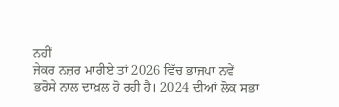ਨਹੀਂ
ਜੇਕਰ ਨਜ਼ਰ ਮਾਰੀਏ ਤਾਂ 2026 ਵਿੱਚ ਭਾਜਪਾ ਨਵੇਂ ਭਰੋਸੇ ਨਾਲ ਦਾਖ਼ਲ ਹੋ ਰਹੀ ਹੈ। 2024 ਦੀਆਂ ਲੋਕ ਸਭਾ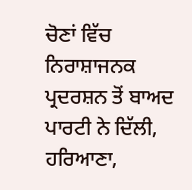ਚੋਣਾਂ ਵਿੱਚ ਨਿਰਾਸ਼ਾਜਨਕ ਪ੍ਰਦਰਸ਼ਨ ਤੋਂ ਬਾਅਦ ਪਾਰਟੀ ਨੇ ਦਿੱਲੀ, ਹਰਿਆਣਾ,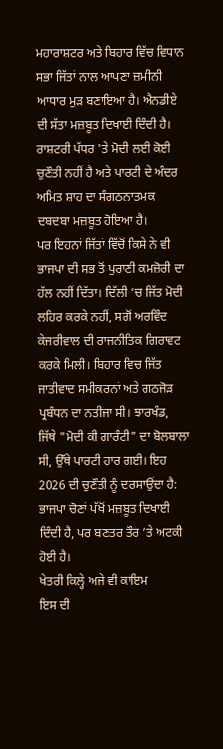ਮਹਾਰਾਸ਼ਟਰ ਅਤੇ ਬਿਹਾਰ ਵਿੱਚ ਵਿਧਾਨ ਸਭਾ ਜਿੱਤਾਂ ਨਾਲ ਆਪਣਾ ਜ਼ਮੀਨੀ ਆਧਾਰ ਮੁੜ ਬਣਾਇਆ ਹੈ। ਐਨਡੀਏ ਦੀ ਸੱਤਾ ਮਜ਼ਬੂਤ ਦਿਖਾਈ ਦਿੰਦੀ ਹੈ। ਰਾਸ਼ਟਰੀ ਪੱਧਰ 'ਤੇ ਮੋਦੀ ਲਈ ਕੋਈ ਚੁਣੌਤੀ ਨਹੀਂ ਹੈ ਅਤੇ ਪਾਰਟੀ ਦੇ ਅੰਦਰ ਅਮਿਤ ਸ਼ਾਹ ਦਾ ਸੰਗਠਨਾਤਮਕ ਦਬਦਬਾ ਮਜ਼ਬੂਤ ਹੋਇਆ ਹੈ।
ਪਰ ਇਹਨਾਂ ਜਿੱਤਾਂ ਵਿੱਚੋਂ ਕਿਸੇ ਨੇ ਵੀ ਭਾਜਪਾ ਦੀ ਸਭ ਤੋਂ ਪੁਰਾਣੀ ਕਮਜ਼ੋਰੀ ਦਾ ਹੱਲ ਨਹੀਂ ਦਿੱਤਾ। ਦਿੱਲੀ ‘ਚ ਜਿੱਤ ਮੋਦੀ ਲਹਿਰ ਕਰਕੇ ਨਹੀਂ, ਸਗੋਂ ਅਰਵਿੰਦ ਕੇਜਰੀਵਾਲ ਦੀ ਰਾਜਨੀਤਿਕ ਗਿਰਾਵਟ ਕਰਕੇ ਮਿਲੀ। ਬਿਹਾਰ ਵਿਚ ਜਿੱਤ ਜਾਤੀਵਾਦ ਸਮੀਕਰਨਾਂ ਅਤੇ ਗਠਜੋੜ ਪ੍ਰਬੰਧਨ ਦਾ ਨਤੀਜਾ ਸੀ। ਝਾਰਖੰਡ, ਜਿੱਥੇ "ਮੋਦੀ ਕੀ ਗਾਰੰਟੀ" ਦਾ ਬੋਲਬਾਲਾ ਸੀ, ਉੱਥੇ ਪਾਰਟੀ ਹਾਰ ਗਈ। ਇਹ 2026 ਦੀ ਚੁਣੌਤੀ ਨੂੰ ਦਰਸਾਉਂਦਾ ਹੈ: ਭਾਜਪਾ ਚੋਣਾਂ ਪੱਖੋਂ ਮਜ਼ਬੂਤ ਦਿਖਾਈ ਦਿੰਦੀ ਹੈ, ਪਰ ਬਣਤਰ ਤੌਰ ‘ਤੇ ਅਟਕੀ ਹੋਈ ਹੈ।
ਖੇਤਰੀ ਕਿਲ੍ਹੇ ਅਜੇ ਵੀ ਕਾਇਮ
ਇਸ ਦੀ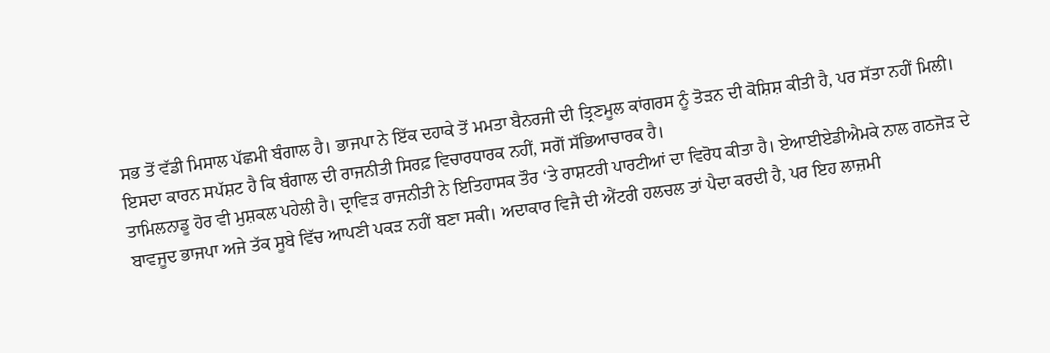ਸਭ ਤੋਂ ਵੱਡੀ ਮਿਸਾਲ ਪੱਛਮੀ ਬੰਗਾਲ ਹੈ। ਭਾਜਪਾ ਨੇ ਇੱਕ ਦਹਾਕੇ ਤੋਂ ਮਮਤਾ ਬੈਨਰਜੀ ਦੀ ਤ੍ਰਿਣਮੂਲ ਕਾਂਗਰਸ ਨੂੰ ਤੋੜਨ ਦੀ ਕੋਸ਼ਿਸ਼ ਕੀਤੀ ਹੈ, ਪਰ ਸੱਤਾ ਨਹੀਂ ਮਿਲੀ। ਇਸਦਾ ਕਾਰਨ ਸਪੱਸ਼ਟ ਹੈ ਕਿ ਬੰਗਾਲ ਦੀ ਰਾਜਨੀਤੀ ਸਿਰਫ਼ ਵਿਚਾਰਧਾਰਕ ਨਹੀਂ, ਸਗੋਂ ਸੱਭਿਆਚਾਰਕ ਹੈ।
ਤਾਮਿਲਨਾਡੂ ਹੋਰ ਵੀ ਮੁਸ਼ਕਲ ਪਹੇਲੀ ਹੈ। ਦ੍ਰਾਵਿੜ ਰਾਜਨੀਤੀ ਨੇ ਇਤਿਹਾਸਕ ਤੌਰ ‘ਤੇ ਰਾਸ਼ਟਰੀ ਪਾਰਟੀਆਂ ਦਾ ਵਿਰੋਧ ਕੀਤਾ ਹੈ। ਏਆਈਏਡੀਐਮਕੇ ਨਾਲ ਗਠਜੋੜ ਦੇ ਬਾਵਜੂਦ ਭਾਜਪਾ ਅਜੇ ਤੱਕ ਸੂਬੇ ਵਿੱਚ ਆਪਣੀ ਪਕੜ ਨਹੀਂ ਬਣਾ ਸਕੀ। ਅਦਾਕਾਰ ਵਿਜੈ ਦੀ ਐਂਟਰੀ ਹਲਚਲ ਤਾਂ ਪੈਦਾ ਕਰਦੀ ਹੈ, ਪਰ ਇਹ ਲਾਜ਼ਮੀ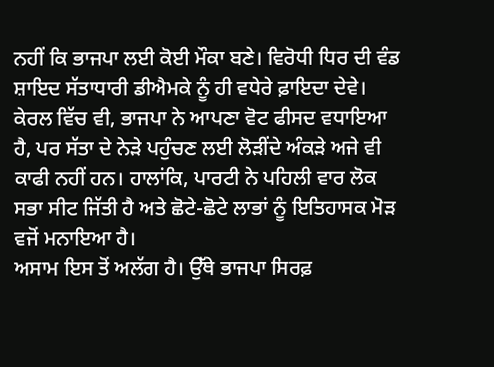ਨਹੀਂ ਕਿ ਭਾਜਪਾ ਲਈ ਕੋਈ ਮੌਕਾ ਬਣੇ। ਵਿਰੋਧੀ ਧਿਰ ਦੀ ਵੰਡ ਸ਼ਾਇਦ ਸੱਤਾਧਾਰੀ ਡੀਐਮਕੇ ਨੂੰ ਹੀ ਵਧੇਰੇ ਫ਼ਾਇਦਾ ਦੇਵੇ।
ਕੇਰਲ ਵਿੱਚ ਵੀ, ਭਾਜਪਾ ਨੇ ਆਪਣਾ ਵੋਟ ਫੀਸਦ ਵਧਾਇਆ ਹੈ, ਪਰ ਸੱਤਾ ਦੇ ਨੇੜੇ ਪਹੁੰਚਣ ਲਈ ਲੋੜੀਂਦੇ ਅੰਕੜੇ ਅਜੇ ਵੀ ਕਾਫੀ ਨਹੀਂ ਹਨ। ਹਾਲਾਂਕਿ, ਪਾਰਟੀ ਨੇ ਪਹਿਲੀ ਵਾਰ ਲੋਕ ਸਭਾ ਸੀਟ ਜਿੱਤੀ ਹੈ ਅਤੇ ਛੋਟੇ-ਛੋਟੇ ਲਾਭਾਂ ਨੂੰ ਇਤਿਹਾਸਕ ਮੋੜ ਵਜੋਂ ਮਨਾਇਆ ਹੈ।
ਅਸਾਮ ਇਸ ਤੋਂ ਅਲੱਗ ਹੈ। ਉੱਥੇ ਭਾਜਪਾ ਸਿਰਫ਼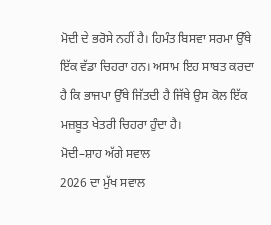ਮੋਦੀ ਦੇ ਭਰੋਸੇ ਨਹੀਂ ਹੈ। ਹਿਮੰਤ ਬਿਸਵਾ ਸਰਮਾ ਉੱਥੇ ਇੱਕ ਵੱਡਾ ਚਿਹਰਾ ਹਨ। ਅਸਾਮ ਇਹ ਸਾਬਤ ਕਰਦਾ ਹੈ ਕਿ ਭਾਜਪਾ ਉੱਥੇ ਜਿੱਤਦੀ ਹੈ ਜਿੱਥੇ ਉਸ ਕੋਲ ਇੱਕ ਮਜ਼ਬੂਤ ਖੇਤਰੀ ਚਿਹਰਾ ਹੁੰਦਾ ਹੈ।
ਮੋਦੀ–ਸ਼ਾਹ ਅੱਗੇ ਸਵਾਲ
2026 ਦਾ ਮੁੱਖ ਸਵਾਲ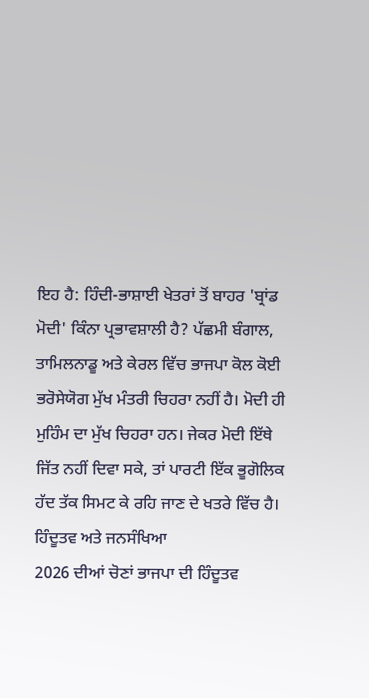ਇਹ ਹੈ: ਹਿੰਦੀ-ਭਾਸ਼ਾਈ ਖੇਤਰਾਂ ਤੋਂ ਬਾਹਰ 'ਬ੍ਰਾਂਡ ਮੋਦੀ' ਕਿੰਨਾ ਪ੍ਰਭਾਵਸ਼ਾਲੀ ਹੈ? ਪੱਛਮੀ ਬੰਗਾਲ, ਤਾਮਿਲਨਾਡੂ ਅਤੇ ਕੇਰਲ ਵਿੱਚ ਭਾਜਪਾ ਕੋਲ ਕੋਈ ਭਰੋਸੇਯੋਗ ਮੁੱਖ ਮੰਤਰੀ ਚਿਹਰਾ ਨਹੀਂ ਹੈ। ਮੋਦੀ ਹੀ ਮੁਹਿੰਮ ਦਾ ਮੁੱਖ ਚਿਹਰਾ ਹਨ। ਜੇਕਰ ਮੋਦੀ ਇੱਥੇ ਜਿੱਤ ਨਹੀਂ ਦਿਵਾ ਸਕੇ, ਤਾਂ ਪਾਰਟੀ ਇੱਕ ਭੂਗੋਲਿਕ ਹੱਦ ਤੱਕ ਸਿਮਟ ਕੇ ਰਹਿ ਜਾਣ ਦੇ ਖਤਰੇ ਵਿੱਚ ਹੈ।
ਹਿੰਦੂਤਵ ਅਤੇ ਜਨਸੰਖਿਆ
2026 ਦੀਆਂ ਚੋਣਾਂ ਭਾਜਪਾ ਦੀ ਹਿੰਦੂਤਵ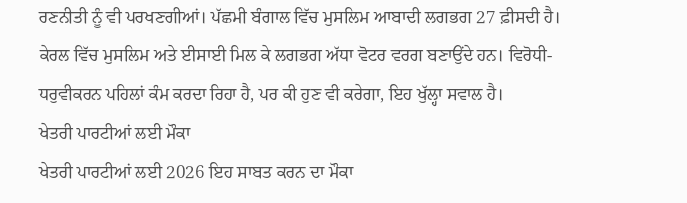ਰਣਨੀਤੀ ਨੂੰ ਵੀ ਪਰਖਣਗੀਆਂ। ਪੱਛਮੀ ਬੰਗਾਲ ਵਿੱਚ ਮੁਸਲਿਮ ਆਬਾਦੀ ਲਗਭਗ 27 ਫ਼ੀਸਦੀ ਹੈ। ਕੇਰਲ ਵਿੱਚ ਮੁਸਲਿਮ ਅਤੇ ਈਸਾਈ ਮਿਲ ਕੇ ਲਗਭਗ ਅੱਧਾ ਵੋਟਰ ਵਰਗ ਬਣਾਉਂਦੇ ਹਨ। ਵਿਰੋਧੀ-ਧਰੁਵੀਕਰਨ ਪਹਿਲਾਂ ਕੰਮ ਕਰਦਾ ਰਿਹਾ ਹੈ, ਪਰ ਕੀ ਹੁਣ ਵੀ ਕਰੇਗਾ, ਇਹ ਖੁੱਲ੍ਹਾ ਸਵਾਲ ਹੈ।
ਖੇਤਰੀ ਪਾਰਟੀਆਂ ਲਈ ਮੌਕਾ
ਖੇਤਰੀ ਪਾਰਟੀਆਂ ਲਈ 2026 ਇਹ ਸਾਬਤ ਕਰਨ ਦਾ ਮੌਕਾ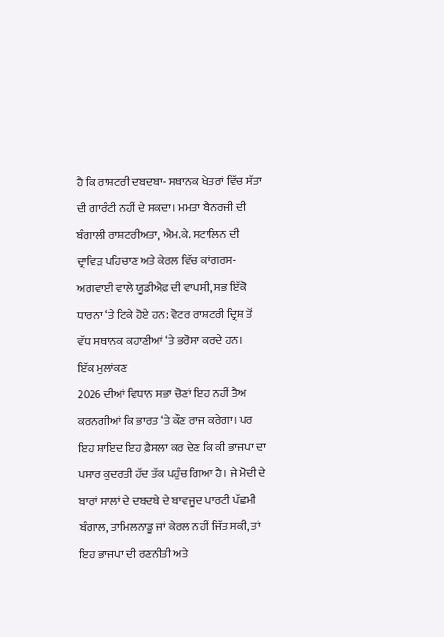ਹੈ ਕਿ ਰਾਸ਼ਟਰੀ ਦਬਦਬਾ- ਸਥਾਨਕ ਖੇਤਰਾਂ ਵਿੱਚ ਸੱਤਾ ਦੀ ਗਾਰੰਟੀ ਨਹੀਂ ਦੇ ਸਕਦਾ। ਮਮਤਾ ਬੈਨਰਜੀ ਦੀ ਬੰਗਾਲੀ ਰਾਸ਼ਟਰੀਅਤਾ, ਐਮ.ਕੇ. ਸਟਾਲਿਨ ਦੀ ਦ੍ਰਾਵਿੜ ਪਹਿਚਾਣ ਅਤੇ ਕੇਰਲ ਵਿੱਚ ਕਾਂਗਰਸ-ਅਗਵਾਈ ਵਾਲੇ ਯੂਡੀਐਫ਼ ਦੀ ਵਾਪਸੀ, ਸਭ ਇੱਕੋ ਧਾਰਨਾ ‘ਤੇ ਟਿਕੇ ਹੋਏ ਹਨ: ਵੋਟਰ ਰਾਸ਼ਟਰੀ ਦ੍ਰਿਸ਼ ਤੋਂ ਵੱਧ ਸਥਾਨਕ ਕਹਾਣੀਆਂ ‘ਤੇ ਭਰੋਸਾ ਕਰਦੇ ਹਨ।
ਇੱਕ ਮੁਲਾਂਕਣ
2026 ਦੀਆਂ ਵਿਧਾਨ ਸਭਾ ਚੋਣਾਂ ਇਹ ਨਹੀਂ ਤੈਅ ਕਰਨਗੀਆਂ ਕਿ ਭਾਰਤ ‘ਤੇ ਕੌਣ ਰਾਜ ਕਰੇਗਾ। ਪਰ ਇਹ ਸ਼ਾਇਦ ਇਹ ਫ਼ੈਸਲਾ ਕਰ ਦੇਣ ਕਿ ਕੀ ਭਾਜਪਾ ਦਾ ਪਸਾਰ ਕੁਦਰਤੀ ਹੱਦ ਤੱਕ ਪਹੁੰਚ ਗਿਆ ਹੈ। ਜੇ ਮੋਦੀ ਦੇ ਬਾਰਾਂ ਸਾਲਾਂ ਦੇ ਦਬਦਬੇ ਦੇ ਬਾਵਜੂਦ ਪਾਰਟੀ ਪੱਛਮੀ ਬੰਗਾਲ, ਤਾਮਿਲਨਾਡੂ ਜਾਂ ਕੇਰਲ ਨਹੀਂ ਜਿੱਤ ਸਕੀ, ਤਾਂ ਇਹ ਭਾਜਪਾ ਦੀ ਰਣਨੀਤੀ ਅਤੇ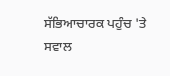ਸੱਭਿਆਚਾਰਕ ਪਹੁੰਚ 'ਤੇ ਸਵਾਲ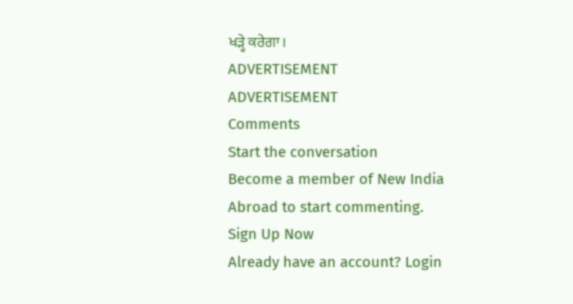ਖੜ੍ਹੇ ਕਰੇਗਾ।
ADVERTISEMENT
ADVERTISEMENT
Comments
Start the conversation
Become a member of New India Abroad to start commenting.
Sign Up Now
Already have an account? Login